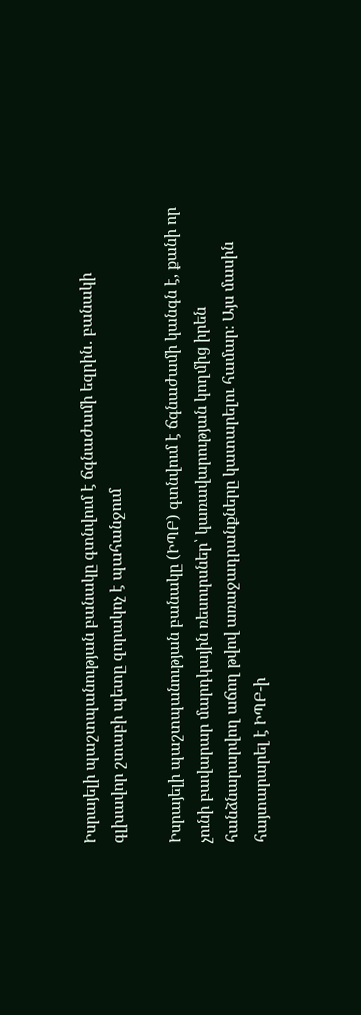Իսրայելի պաշտպանության բանակը գտնվում է ճգնաժամի եզրին․ բանակի գլխավոր շտաբի պետը զորակոչ է պահանջում

Իսրայելի պաշտպանության բանակը (ԻՊԲ) գտնվում է ճգնաժամի կանգն է, քանի որ չունի բավարար մարդկային ռեսուրսներ՝ կառավարության կողմից իրեն հանձնարարվող աճող թվով առաջադրանքները կատարելու համար։ Այս մասին հայտարարել է ԻՊԲ-ի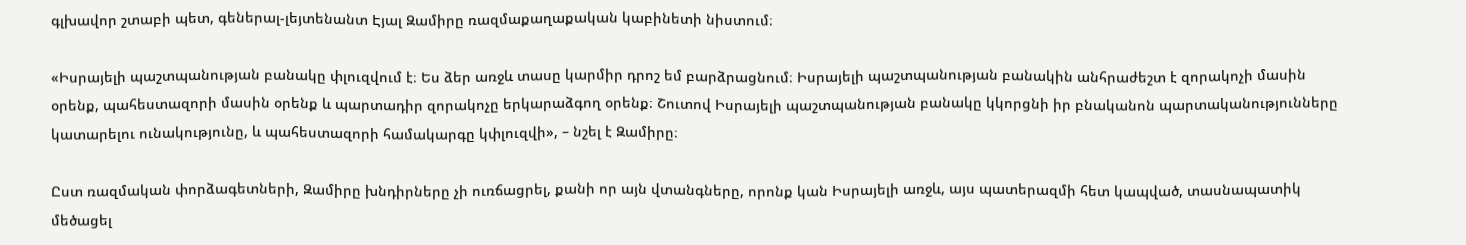գլխավոր շտաբի պետ, գեներալ-լեյտենանտ Էյալ Զամիրը ռազմաքաղաքական կաբինետի նիստում։

«Իսրայելի պաշտպանության բանակը փլուզվում է։ Ես ձեր առջև տասը կարմիր դրոշ եմ բարձրացնում։ Իսրայելի պաշտպանության բանակին անհրաժեշտ է զորակոչի մասին օրենք, պահեստազորի մասին օրենք և պարտադիր զորակոչը երկարաձգող օրենք։ Շուտով Իսրայելի պաշտպանության բանակը կկորցնի իր բնականոն պարտականությունները կատարելու ունակությունը, և պահեստազորի համակարգը կփլուզվի», – նշել է Զամիրը։

Ըստ ռազմական փորձագետների, Զամիրը խնդիրները չի ուռճացրել, քանի որ այն վտանգները, որոնք կան Իսրայելի առջև, այս պատերազմի հետ կապված, տասնապատիկ մեծացել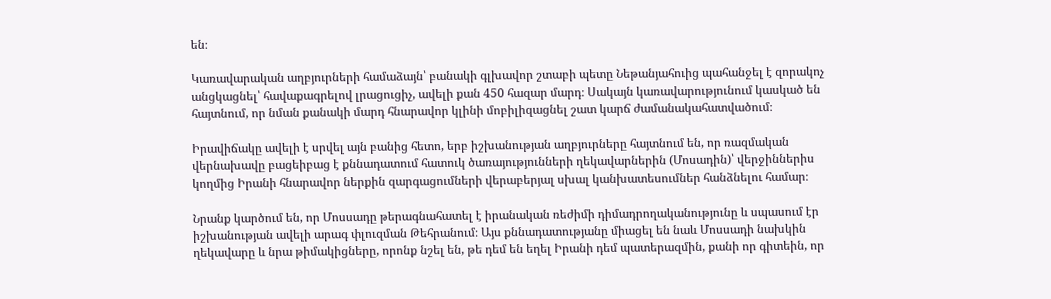են։

Կառավարական աղբյուրների համաձայն՝ բանակի գլխավոր շտաբի պետը Նեթանյահուից պահանջել է զորակոչ անցկացնել՝ հավաքագրելով լրացուցիչ, ավելի քան 450 հազար մարդ։ Սակայն կառավարությունում կասկած են հայտնում, որ նման քանակի մարդ հնարավոր կլինի մոբիլիզացնել շատ կարճ ժամանակահատվածում։

Իրավիճակը ավելի է սրվել այն բանից հետո, երբ իշխանության աղբյուրները հայտնում են, որ ռազմական վերնախավը բացեիբաց է քննադատում հատուկ ծառայությունների ղեկավարներին (Մոսադին)՝ վերջիններիս կողմից Իրանի հնարավոր ներքին զարգացումների վերաբերյալ սխալ կանխատեսումներ հանձնելու համար։

Նրանք կարծում են, որ Մոսսադը թերագնահատել է իրանական ռեժիմի դիմադրողականությունը և սպասում էր իշխանության ավելի արագ փլուզման Թեհրանում։ Այս քննադատությանը միացել են նաև Մոսսադի նախկին ղեկավարը և նրա թիմակիցները, որոնք նշել են, թե դեմ են եղել Իրանի դեմ պատերազմին, քանի որ գիտեին, որ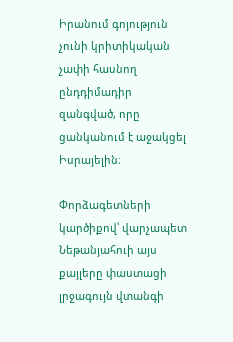Իրանում գոյություն չունի կրիտիկական չափի հասնող ընդդիմադիր զանգված, որը ցանկանում է աջակցել Իսրայելին։

Փորձագետների կարծիքով՝ վարչապետ Նեթանյահուի այս քայլերը փաստացի լրջագույն վտանգի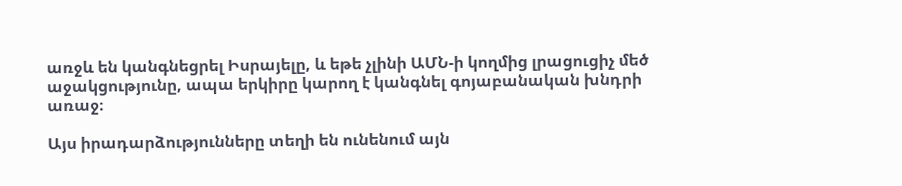առջև են կանգնեցրել Իսրայելը, և եթե չլինի ԱՄՆ-ի կողմից լրացուցիչ մեծ աջակցությունը, ապա երկիրը կարող է կանգնել գոյաբանական խնդրի առաջ։

Այս իրադարձությունները տեղի են ունենում այն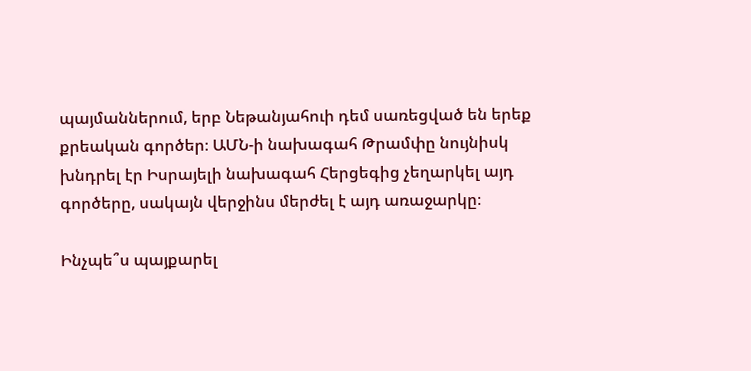պայմաններում, երբ Նեթանյահուի դեմ սառեցված են երեք քրեական գործեր։ ԱՄՆ-ի նախագահ Թրամփը նույնիսկ խնդրել էր Իսրայելի նախագահ Հերցեգից չեղարկել այդ գործերը, սակայն վերջինս մերժել է այդ առաջարկը։

Ինչպե՞ս պայքարել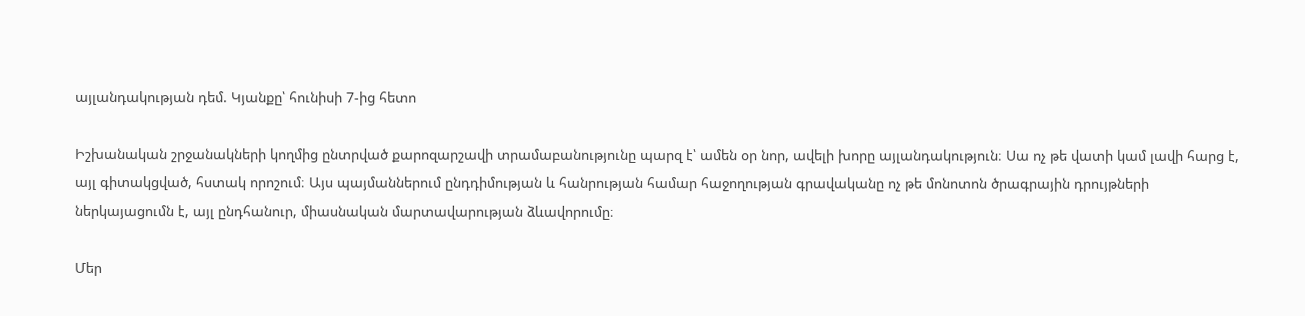այլանդակության դեմ. Կյանքը՝ հունիսի 7-ից հետո

Իշխանական շրջանակների կողմից ընտրված քարոզարշավի տրամաբանությունը պարզ է՝ ամեն օր նոր, ավելի խորը այլանդակություն։ Սա ոչ թե վատի կամ լավի հարց է, այլ գիտակցված, հստակ որոշում։ Այս պայմաններում ընդդիմության և հանրության համար հաջողության գրավականը ոչ թե մոնոտոն ծրագրային դրույթների ներկայացումն է, այլ ընդհանուր, միասնական մարտավարության ձևավորումը։

Մեր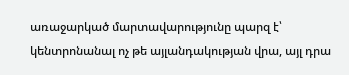առաջարկած մարտավարությունը պարզ է՝ կենտրոնանալ ոչ թե այլանդակության վրա, այլ դրա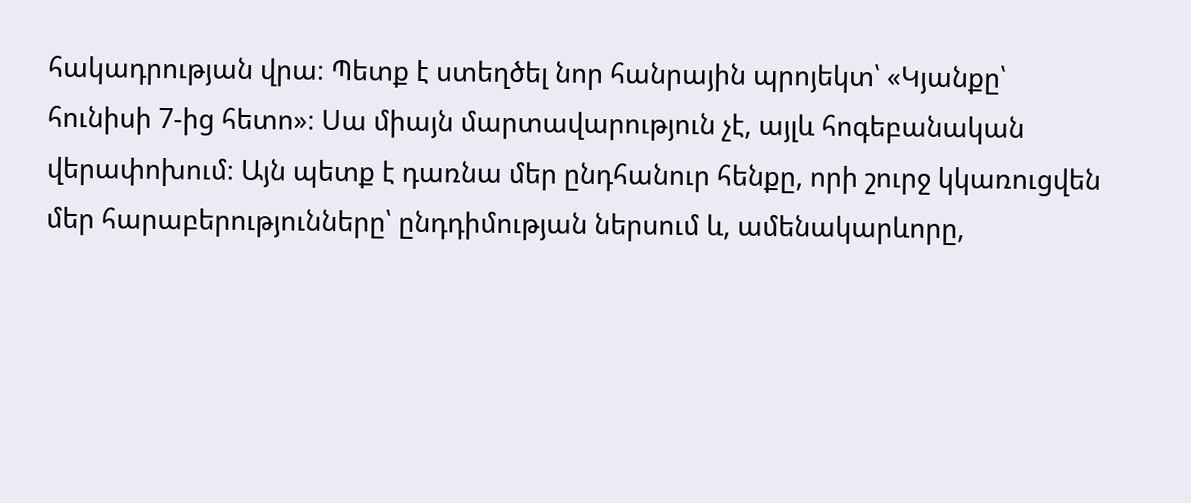հակադրության վրա։ Պետք է ստեղծել նոր հանրային պրոյեկտ՝ «Կյանքը՝ հունիսի 7-ից հետո»։ Սա միայն մարտավարություն չէ, այլև հոգեբանական վերափոխում։ Այն պետք է դառնա մեր ընդհանուր հենքը, որի շուրջ կկառուցվեն մեր հարաբերությունները՝ ընդդիմության ներսում և, ամենակարևորը,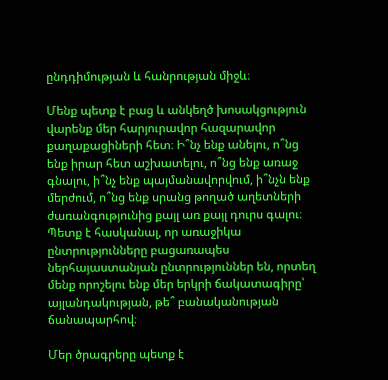ընդդիմության և հանրության միջև։

Մենք պետք է բաց և անկեղծ խոսակցություն վարենք մեր հարյուրավոր հազարավոր քաղաքացիների հետ։ Ի՞նչ ենք անելու, ո՞նց ենք իրար հետ աշխատելու, ո՞նց ենք առաջ գնալու, ի՞նչ ենք պայմանավորվում, ի՞նչն ենք մերժում, ո՞նց ենք սրանց թողած աղետների ժառանգությունից քայլ առ քայլ դուրս գալու։ Պետք է հասկանալ, որ առաջիկա ընտրությունները բացառապես ներհայաստանյան ընտրություններ են, որտեղ մենք որոշելու ենք մեր երկրի ճակատագիրը՝ այլանդակության, թե՞ բանականության ճանապարհով։

Մեր ծրագրերը պետք է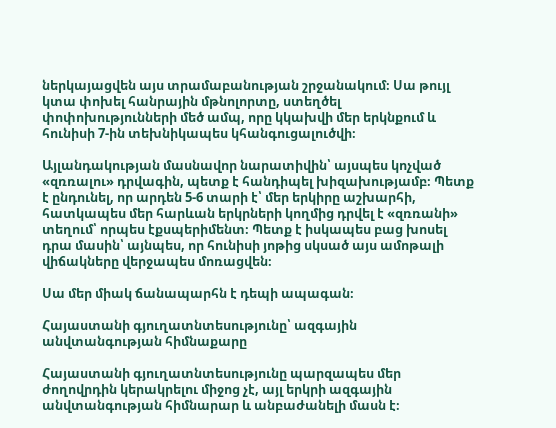ներկայացվեն այս տրամաբանության շրջանակում։ Սա թույլ կտա փոխել հանրային մթնոլորտը, ստեղծել փոփոխությունների մեծ ամպ, որը կկախվի մեր երկնքում և հունիսի 7-ին տեխնիկապես կհանգուցալուծվի։

Այլանդակության մասնավոր նարատիվին՝ այսպես կոչված «զռռալու» դրվագին, պետք է հանդիպել խիզախությամբ։ Պետք է ընդունել, որ արդեն 5-6 տարի է՝ մեր երկիրը աշխարհի, հատկապես մեր հարևան երկրների կողմից դրվել է «զռռանի» տեղում՝ որպես էքսպերիմենտ։ Պետք է իսկապես բաց խոսել դրա մասին՝ այնպես, որ հունիսի յոթից սկսած այս ամոթալի վիճակները վերջապես մոռացվեն։

Սա մեր միակ ճանապարհն է դեպի ապագան։

Հայաստանի գյուղատնտեսությունը՝ ազգային անվտանգության հիմնաքարը

Հայաստանի գյուղատնտեսությունը պարզապես մեր ժողովրդին կերակրելու միջոց չէ, այլ երկրի ազգային անվտանգության հիմնարար և անբաժանելի մասն է։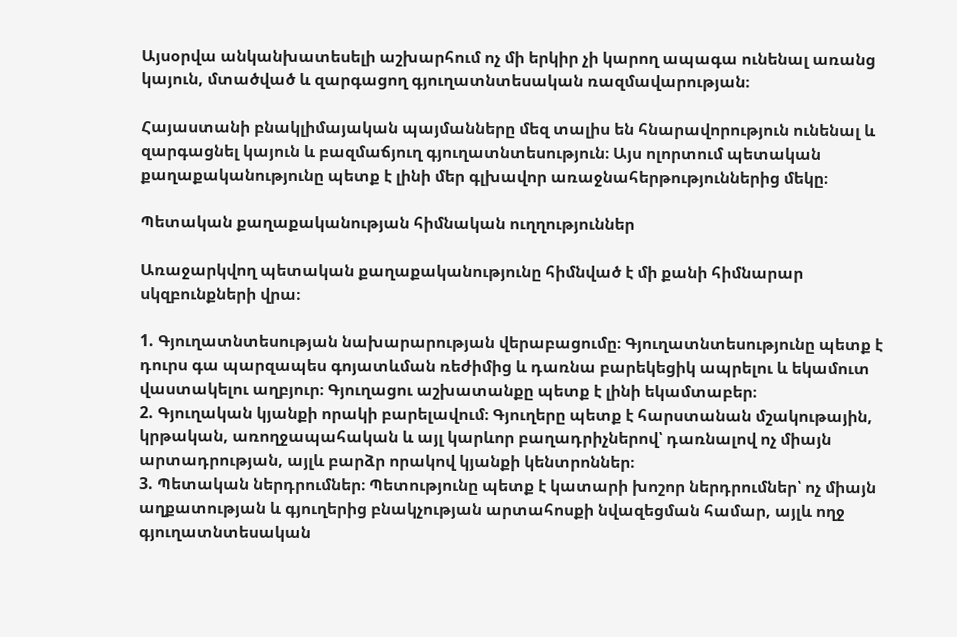Այսօրվա անկանխատեսելի աշխարհում ոչ մի երկիր չի կարող ապագա ունենալ առանց կայուն, մտածված և զարգացող գյուղատնտեսական ռազմավարության։

Հայաստանի բնակլիմայական պայմանները մեզ տալիս են հնարավորություն ունենալ և զարգացնել կայուն և բազմաճյուղ գյուղատնտեսություն։ Այս ոլորտում պետական քաղաքականությունը պետք է լինի մեր գլխավոր առաջնահերթություններից մեկը։

Պետական քաղաքականության հիմնական ուղղություններ

Առաջարկվող պետական քաղաքականությունը հիմնված է մի քանի հիմնարար սկզբունքների վրա։

1. Գյուղատնտեսության նախարարության վերաբացումը։ Գյուղատնտեսությունը պետք է դուրս գա պարզապես գոյատևման ռեժիմից և դառնա բարեկեցիկ ապրելու և եկամուտ վաստակելու աղբյուր։ Գյուղացու աշխատանքը պետք է լինի եկամտաբեր։
2. Գյուղական կյանքի որակի բարելավում։ Գյուղերը պետք է հարստանան մշակութային, կրթական, առողջապահական և այլ կարևոր բաղադրիչներով՝ դառնալով ոչ միայն արտադրության, այլև բարձր որակով կյանքի կենտրոններ։
3. Պետական ներդրումներ։ Պետությունը պետք է կատարի խոշոր ներդրումներ՝ ոչ միայն աղքատության և գյուղերից բնակչության արտահոսքի նվազեցման համար, այլև ողջ գյուղատնտեսական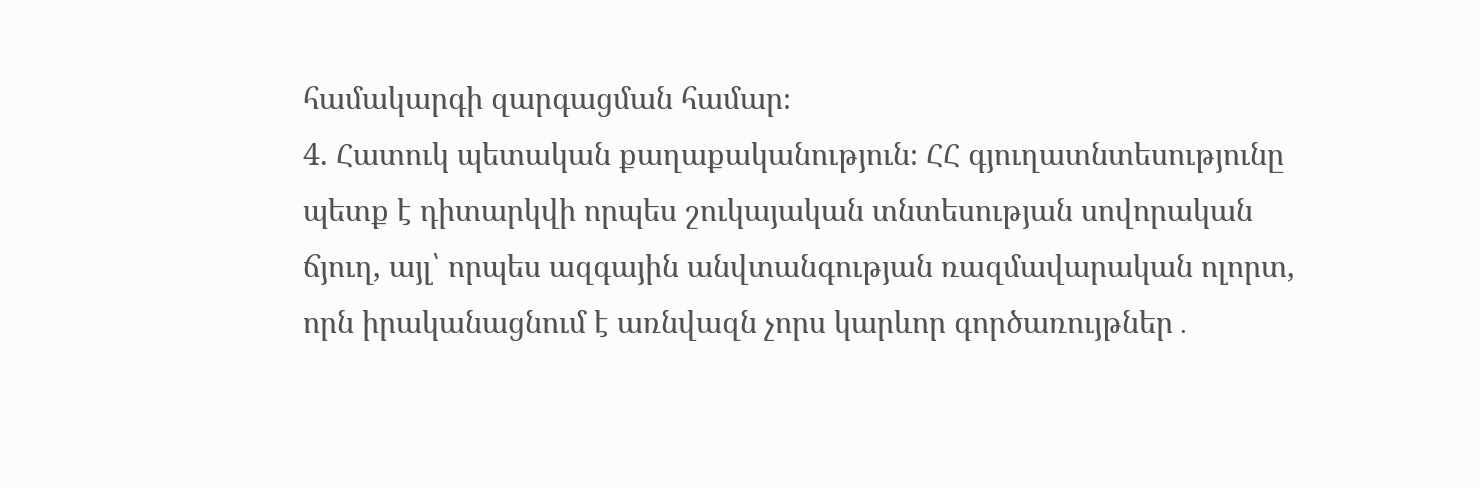համակարգի զարգացման համար։
4. Հատուկ պետական քաղաքականություն։ ՀՀ գյուղատնտեսությունը պետք է դիտարկվի որպես շուկայական տնտեսության սովորական ճյուղ, այլ՝ որպես ազգային անվտանգության ռազմավարական ոլորտ, որն իրականացնում է առնվազն չորս կարևոր գործառույթներ․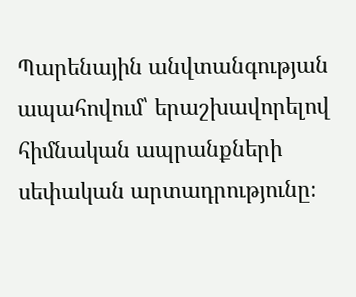Պարենային անվտանգության ապահովում՝ երաշխավորելով հիմնական ապրանքների սեփական արտադրությունը։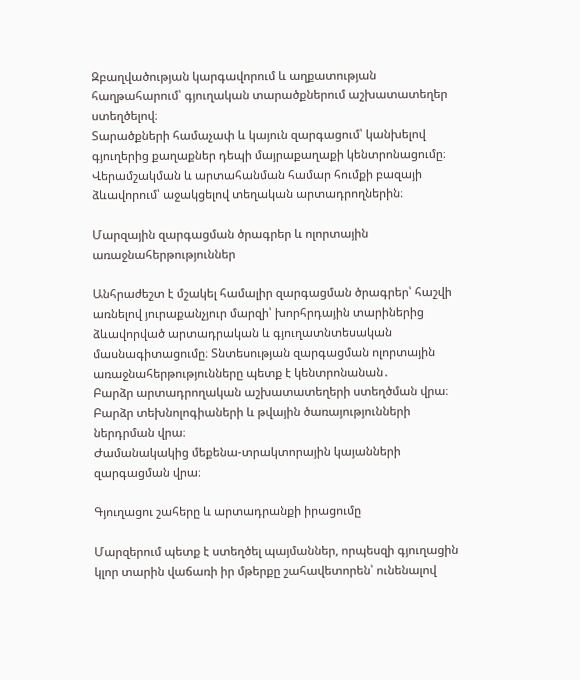Զբաղվածության կարգավորում և աղքատության հաղթահարում՝ գյուղական տարածքներում աշխատատեղեր ստեղծելով։
Տարածքների համաչափ և կայուն զարգացում՝ կանխելով գյուղերից քաղաքներ դեպի մայրաքաղաքի կենտրոնացումը։
Վերամշակման և արտահանման համար հումքի բազայի ձևավորում՝ աջակցելով տեղական արտադրողներին։

Մարզային զարգացման ծրագրեր և ոլորտային առաջնահերթություններ

Անհրաժեշտ է մշակել համալիր զարգացման ծրագրեր՝ հաշվի առնելով յուրաքանչյուր մարզի՝ խորհրդային տարիներից ձևավորված արտադրական և գյուղատնտեսական մասնագիտացումը։ Տնտեսության զարգացման ոլորտային առաջնահերթությունները պետք է կենտրոնանան․
Բարձր արտադրողական աշխատատեղերի ստեղծման վրա։
Բարձր տեխնոլոգիաների և թվային ծառայությունների ներդրման վրա։
Ժամանակակից մեքենա-տրակտորային կայանների զարգացման վրա։

Գյուղացու շահերը և արտադրանքի իրացումը

Մարզերում պետք է ստեղծել պայմաններ, որպեսզի գյուղացին կլոր տարին վաճառի իր մթերքը շահավետորեն՝ ունենալով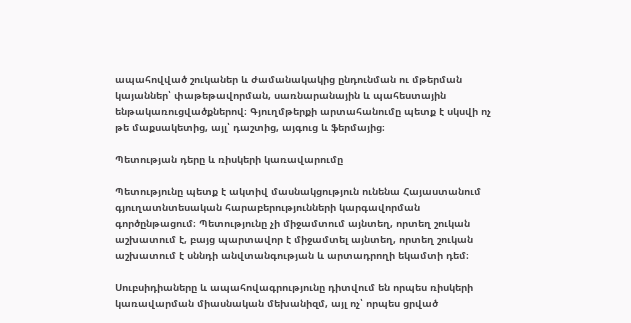ապահովված շուկաներ և ժամանակակից ընդունման ու մթերման կայաններ՝ փաթեթավորման, սառնարանային և պահեստային ենթակառուցվածքներով։ Գյուղմթերքի արտահանումը պետք է սկսվի ոչ թե մաքսակետից, այլ՝ դաշտից, այգուց և ֆերմայից։

Պետության դերը և ռիսկերի կառավարումը

Պետությունը պետք է ակտիվ մասնակցություն ունենա Հայաստանում գյուղատնտեսական հարաբերությունների կարգավորման գործընթացում։ Պետությունը չի միջամտում այնտեղ, որտեղ շուկան աշխատում է, բայց պարտավոր է միջամտել այնտեղ, որտեղ շուկան աշխատում է սննդի անվտանգության և արտադրողի եկամտի դեմ։

Սուբսիդիաները և ապահովագրությունը դիտվում են որպես ռիսկերի կառավարման միասնական մեխանիզմ, այլ ոչ՝ որպես ցրված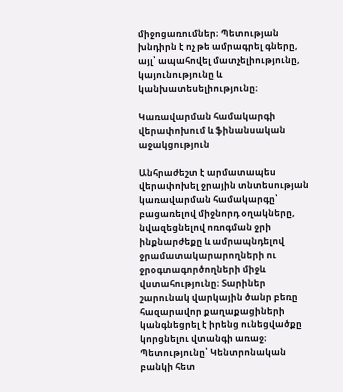միջոցառումներ։ Պետության խնդիրն է ոչ թե ամրագրել գները, այլ՝ ապահովել մատչելիությունը, կայունությունը և կանխատեսելիությունը։

Կառավարման համակարգի վերափոխում և ֆինանսական աջակցություն

Անհրաժեշտ է արմատապես վերափոխել ջրային տնտեսության կառավարման համակարգը՝ բացառելով միջնորդ օղակները, նվազեցնելով ոռոգման ջրի ինքնարժեքը և ամրապնդելով ջրամատակարարողների ու ջրօգտագործողների միջև վստահությունը։ Տարիներ շարունակ վարկային ծանր բեռը հազարավոր քաղաքացիների կանգնեցրել է իրենց ունեցվածքը կորցնելու վտանգի առաջ։ Պետությունը՝ Կենտրոնական բանկի հետ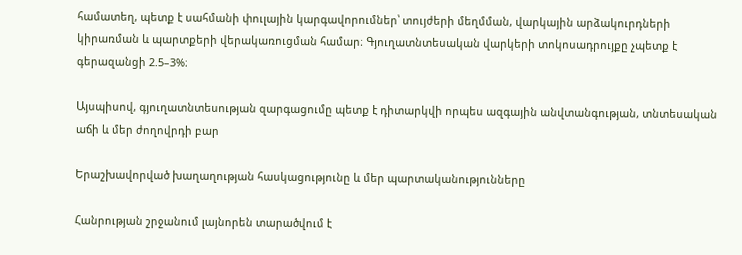համատեղ, պետք է սահմանի փուլային կարգավորումներ՝ տույժերի մեղմման, վարկային արձակուրդների կիրառման և պարտքերի վերակառուցման համար։ Գյուղատնտեսական վարկերի տոկոսադրույքը չպետք է գերազանցի 2.5–3%։

Այսպիսով, գյուղատնտեսության զարգացումը պետք է դիտարկվի որպես ազգային անվտանգության, տնտեսական աճի և մեր ժողովրդի բար

Երաշխավորված խաղաղության հասկացությունը և մեր պարտականությունները

Հանրության շրջանում լայնորեն տարածվում է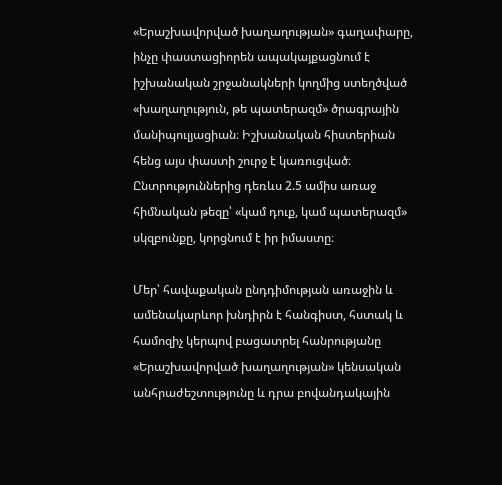«Երաշխավորված խաղաղության» գաղափարը, ինչը փաստացիորեն ապակայքացնում է իշխանական շրջանակների կողմից ստեղծված «խաղաղություն, թե պատերազմ» ծրագրային մանիպուլյացիան։ Իշխանական հիստերիան հենց այս փաստի շուրջ է կառուցված։ Ընտրություններից դեռևս 2.5 ամիս առաջ հիմնական թեզը՝ «կամ դուք, կամ պատերազմ» սկզբունքը, կորցնում է իր իմաստը։

Մեր՝ հավաքական ընդդիմության առաջին և ամենակարևոր խնդիրն է հանգիստ, հստակ և համոզիչ կերպով բացատրել հանրությանը «Երաշխավորված խաղաղության» կենսական անհրաժեշտությունը և դրա բովանդակային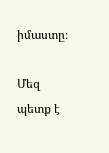իմաստը։

Մեզ պետք է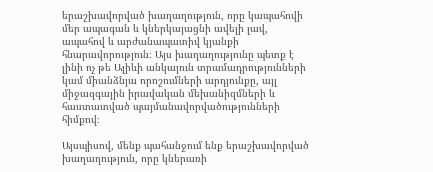երաշխավորված խաղաղություն, որը կապահովի մեր ապագան և կներկայացնի ավելի լավ, ապահով և արժանապատիվ կյանքի հնարավորություն։ Այս խաղաղությունը պետք է լինի ոչ թե Ալիևի անկայուն տրամադրությունների կամ միանձնյա որոշումների արդյունքը, այլ միջազգային իրավական մեխանիզմների և հաստատված պայմանավորվածությունների հիմքով։

Այսպիսով, մենք պահանջում ենք երաշխավորված խաղաղություն, որը կներառի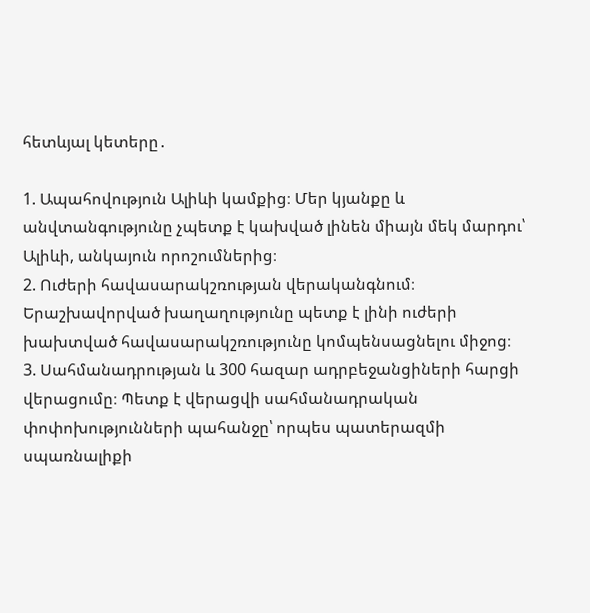հետևյալ կետերը․

1. Ապահովություն Ալիևի կամքից։ Մեր կյանքը և անվտանգությունը չպետք է կախված լինեն միայն մեկ մարդու՝ Ալիևի, անկայուն որոշումներից։
2. Ուժերի հավասարակշռության վերականգնում։ Երաշխավորված խաղաղությունը պետք է լինի ուժերի խախտված հավասարակշռությունը կոմպենսացնելու միջոց։
3. Սահմանադրության և 300 հազար ադրբեջանցիների հարցի վերացումը։ Պետք է վերացվի սահմանադրական փոփոխությունների պահանջը՝ որպես պատերազմի սպառնալիքի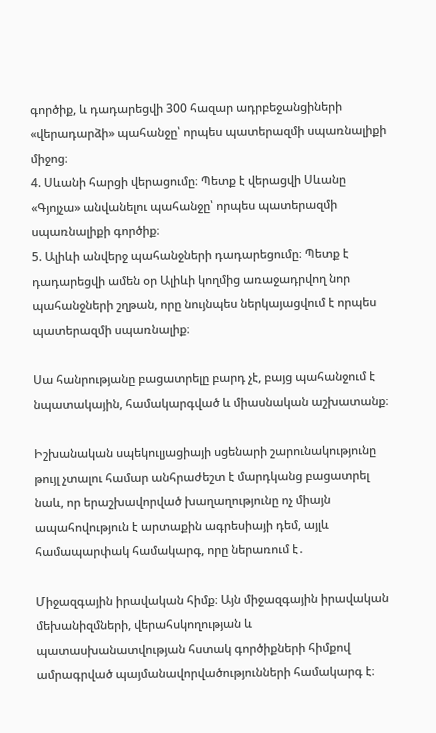գործիք, և դադարեցվի 300 հազար ադրբեջանցիների «վերադարձի» պահանջը՝ որպես պատերազմի սպառնալիքի միջոց։
4. Սևանի հարցի վերացումը։ Պետք է վերացվի Սևանը «Գյոյչա» անվանելու պահանջը՝ որպես պատերազմի սպառնալիքի գործիք։
5. Ալիևի անվերջ պահանջների դադարեցումը։ Պետք է դադարեցվի ամեն օր Ալիևի կողմից առաջադրվող նոր պահանջների շղթան, որը նույնպես ներկայացվում է որպես պատերազմի սպառնալիք։

Սա հանրությանը բացատրելը բարդ չէ, բայց պահանջում է նպատակային, համակարգված և միասնական աշխատանք։

Իշխանական սպեկուլյացիայի սցենարի շարունակությունը թույլ չտալու համար անհրաժեշտ է մարդկանց բացատրել նաև, որ երաշխավորված խաղաղությունը ոչ միայն ապահովություն է արտաքին ագրեսիայի դեմ, այլև համապարփակ համակարգ, որը ներառում է․

Միջազգային իրավական հիմք։ Այն միջազգային իրավական մեխանիզմների, վերահսկողության և պատասխանատվության հստակ գործիքների հիմքով ամրագրված պայմանավորվածությունների համակարգ է։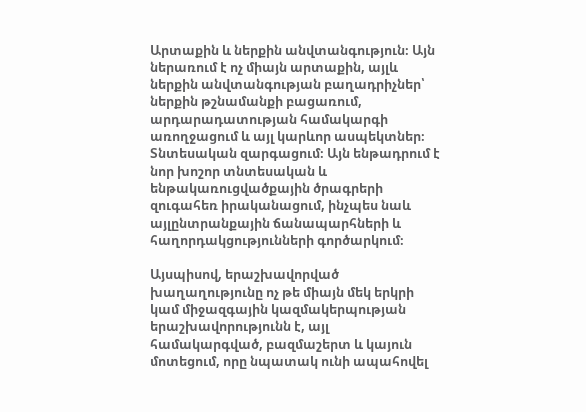Արտաքին և ներքին անվտանգություն։ Այն ներառում է ոչ միայն արտաքին, այլև ներքին անվտանգության բաղադրիչներ՝ ներքին թշնամանքի բացառում, արդարադատության համակարգի առողջացում և այլ կարևոր ասպեկտներ։
Տնտեսական զարգացում։ Այն ենթադրում է նոր խոշոր տնտեսական և ենթակառուցվածքային ծրագրերի զուգահեռ իրականացում, ինչպես նաև այլընտրանքային ճանապարհների և հաղորդակցությունների գործարկում։

Այսպիսով, երաշխավորված խաղաղությունը ոչ թե միայն մեկ երկրի կամ միջազգային կազմակերպության երաշխավորությունն է, այլ համակարգված, բազմաշերտ և կայուն մոտեցում, որը նպատակ ունի ապահովել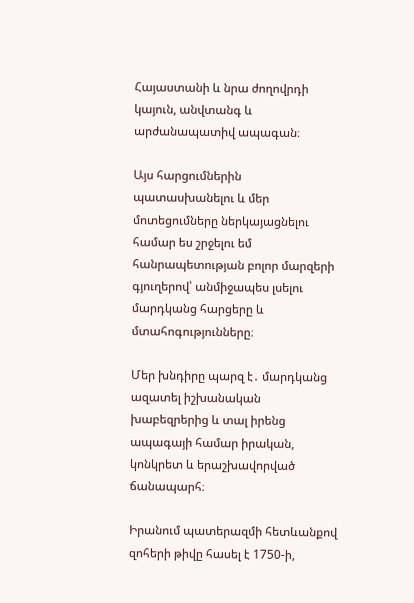Հայաստանի և նրա ժողովրդի կայուն, անվտանգ և արժանապատիվ ապագան։

Այս հարցումներին պատասխանելու և մեր մոտեցումները ներկայացնելու համար ես շրջելու եմ հանրապետության բոլոր մարզերի գյուղերով՝ անմիջապես լսելու մարդկանց հարցերը և մտահոգությունները։

Մեր խնդիրը պարզ է․ մարդկանց ազատել իշխանական խաբեզրերից և տալ իրենց ապագայի համար իրական, կոնկրետ և երաշխավորված ճանապարհ։

Իրանում պատերազմի հետևանքով զոհերի թիվը հասել է 1750-ի,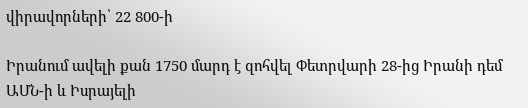վիրավորների՝ 22 800-ի

Իրանում ավելի քան 1750 մարդ է զոհվել Փետրվարի 28-ից Իրանի դեմ ԱՄՆ-ի և Իսրայելի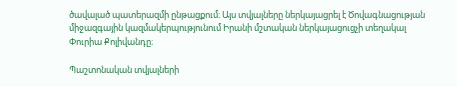ծավալած պատերազմի ընթացքում։ Այս տվյալները ներկայացրել է Ծովագնացության միջազգային կազմակերպությունում Իրանի մշտական ներկայացուցչի տեղակալ Փուրիա Քոլիվանդը։

Պաշտոնական տվյալների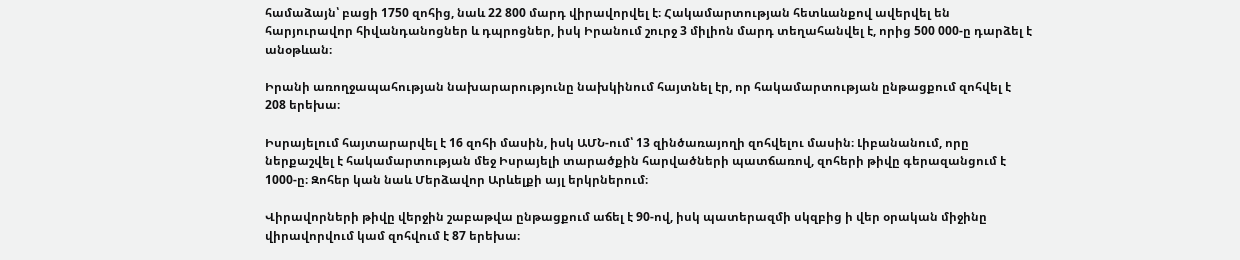համաձայն՝ բացի 1750 զոհից, նաև 22 800 մարդ վիրավորվել է։ Հակամարտության հետևանքով ավերվել են հարյուրավոր հիվանդանոցներ և դպրոցներ, իսկ Իրանում շուրջ 3 միլիոն մարդ տեղահանվել է, որից 500 000-ը դարձել է անօթևան։

Իրանի առողջապահության նախարարությունը նախկինում հայտնել էր, որ հակամարտության ընթացքում զոհվել է 208 երեխա։

Իսրայելում հայտարարվել է 16 զոհի մասին, իսկ ԱՄՆ-ում՝ 13 զինծառայողի զոհվելու մասին։ Լիբանանում, որը ներքաշվել է հակամարտության մեջ Իսրայելի տարածքին հարվածների պատճառով, զոհերի թիվը գերազանցում է 1000-ը։ Զոհեր կան նաև Մերձավոր Արևելքի այլ երկրներում։

Վիրավորների թիվը վերջին շաբաթվա ընթացքում աճել է 90-ով, իսկ պատերազմի սկզբից ի վեր օրական միջինը վիրավորվում կամ զոհվում է 87 երեխա։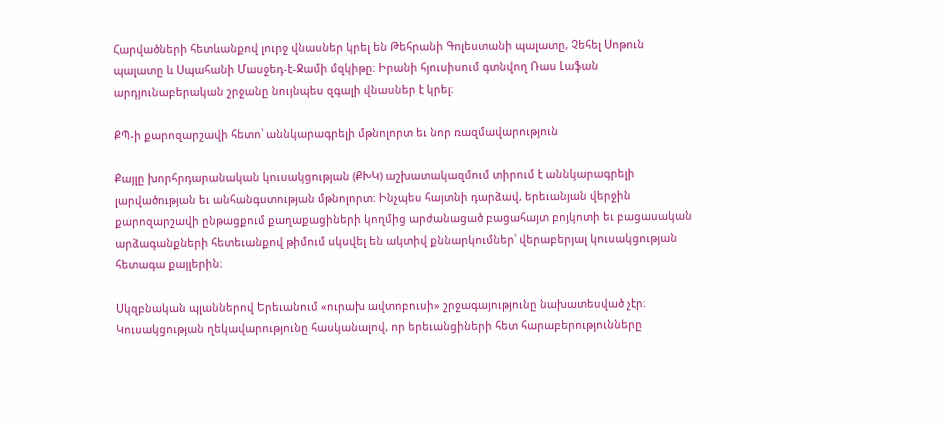Հարվածների հետևանքով լուրջ վնասներ կրել են Թեհրանի Գոլեստանի պալատը, Չեհել Սոթուն պալատը և Սպահանի Մասջեդ-է-Ջամի մզկիթը։ Իրանի հյուսիսում գտնվող Ռաս Լաֆան արդյունաբերական շրջանը նույնպես զգալի վնասներ է կրել։

ՔՊ-ի քարոզարշավի հետո՝ աննկարագրելի մթնոլորտ եւ նոր ռազմավարություն

Քայլը խորհրդարանական կուսակցության (ՔԽԿ) աշխատակազմում տիրում է աննկարագրելի լարվածության եւ անհանգստության մթնոլորտ։ Ինչպես հայտնի դարձավ, երեւանյան վերջին քարոզարշավի ընթացքում քաղաքացիների կողմից արժանացած բացահայտ բոյկոտի եւ բացասական արձագանքների հետեւանքով թիմում սկսվել են ակտիվ քննարկումներ՝ վերաբերյալ կուսակցության հետագա քայլերին։

Սկզբնական պլաններով Երեւանում «ուրախ ավտոբուսի» շրջագայությունը նախատեսված չէր։ Կուսակցության ղեկավարությունը հասկանալով, որ երեւանցիների հետ հարաբերությունները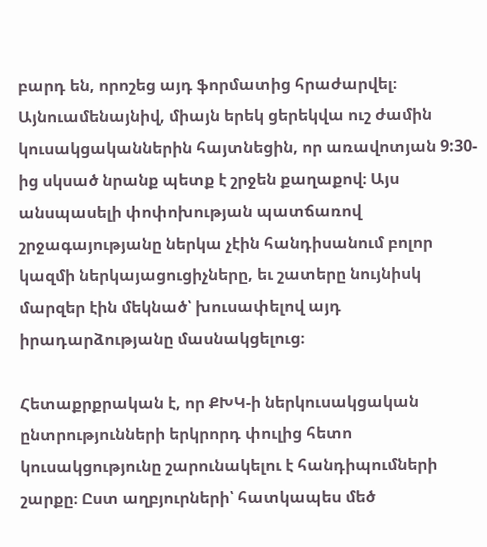բարդ են, որոշեց այդ ֆորմատից հրաժարվել։ Այնուամենայնիվ, միայն երեկ ցերեկվա ուշ ժամին կուսակցականներին հայտնեցին, որ առավոտյան 9:30-ից սկսած նրանք պետք է շրջեն քաղաքով։ Այս անսպասելի փոփոխության պատճառով շրջագայությանը ներկա չէին հանդիսանում բոլոր կազմի ներկայացուցիչները, եւ շատերը նույնիսկ մարզեր էին մեկնած՝ խուսափելով այդ իրադարձությանը մասնակցելուց։

Հետաքրքրական է, որ ՔԽԿ-ի ներկուսակցական ընտրությունների երկրորդ փուլից հետո կուսակցությունը շարունակելու է հանդիպումների շարքը։ Ըստ աղբյուրների՝ հատկապես մեծ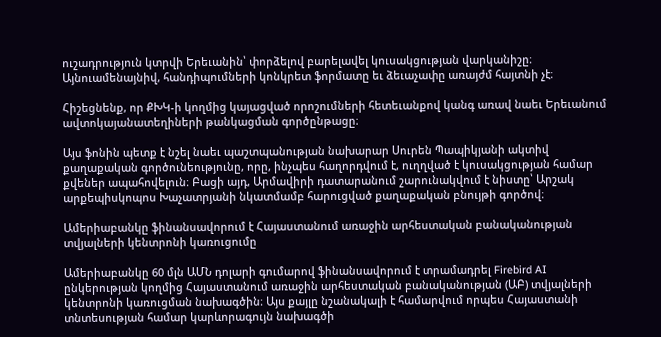ուշադրություն կտրվի Երեւանին՝ փորձելով բարելավել կուսակցության վարկանիշը։ Այնուամենայնիվ, հանդիպումների կոնկրետ ֆորմատը եւ ձեւաչափը առայժմ հայտնի չէ։

Հիշեցնենք, որ ՔԽԿ-ի կողմից կայացված որոշումների հետեւանքով կանգ առավ նաեւ Երեւանում ավտոկայանատեղիների թանկացման գործընթացը։

Այս ֆոնին պետք է նշել նաեւ պաշտպանության նախարար Սուրեն Պապիկյանի ակտիվ քաղաքական գործունեությունը, որը, ինչպես հաղորդվում է, ուղղված է կուսակցության համար քվեներ ապահովելուն։ Բացի այդ, Արմավիրի դատարանում շարունակվում է նիստը՝ Արշակ արքեպիսկոպոս Խաչատրյանի նկատմամբ հարուցված քաղաքական բնույթի գործով։

Ամերիաբանկը ֆինանսավորում է Հայաստանում առաջին արհեստական բանականության տվյալների կենտրոնի կառուցումը

Ամերիաբանկը 60 մլն ԱՄՆ դոլարի գումարով ֆինանսավորում է տրամադրել Firebird AI ընկերության կողմից Հայաստանում առաջին արհեստական բանականության (ԱԲ) տվյալների կենտրոնի կառուցման նախագծին։ Այս քայլը նշանակալի է համարվում որպես Հայաստանի տնտեսության համար կարևորագույն նախագծի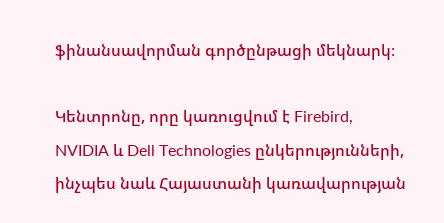ֆինանսավորման գործընթացի մեկնարկ։

Կենտրոնը, որը կառուցվում է Firebird, NVIDIA և Dell Technologies ընկերությունների, ինչպես նաև Հայաստանի կառավարության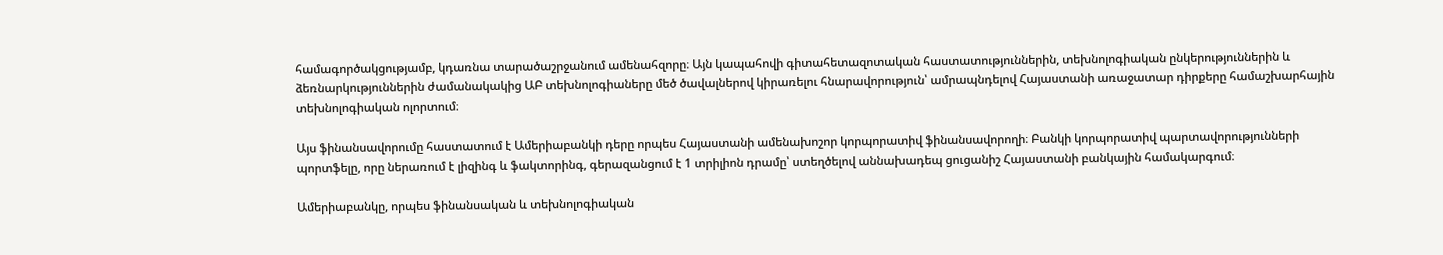համագործակցությամբ, կդառնա տարածաշրջանում ամենահզորը։ Այն կապահովի գիտահետազոտական հաստատություններին, տեխնոլոգիական ընկերություններին և ձեռնարկություններին ժամանակակից ԱԲ տեխնոլոգիաները մեծ ծավալներով կիրառելու հնարավորություն՝ ամրապնդելով Հայաստանի առաջատար դիրքերը համաշխարհային տեխնոլոգիական ոլորտում։

Այս ֆինանսավորումը հաստատում է Ամերիաբանկի դերը որպես Հայաստանի ամենախոշոր կորպորատիվ ֆինանսավորողի։ Բանկի կորպորատիվ պարտավորությունների պորտֆելը, որը ներառում է լիզինգ և ֆակտորինգ, գերազանցում է 1 տրիլիոն դրամը՝ ստեղծելով աննախադեպ ցուցանիշ Հայաստանի բանկային համակարգում։

Ամերիաբանկը, որպես ֆինանսական և տեխնոլոգիական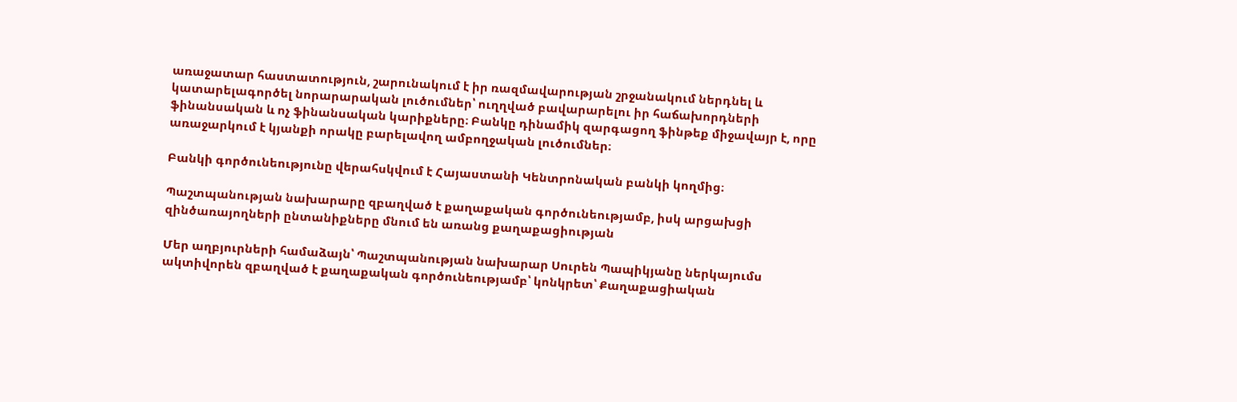առաջատար հաստատություն, շարունակում է իր ռազմավարության շրջանակում ներդնել և կատարելագործել նորարարական լուծումներ՝ ուղղված բավարարելու իր հաճախորդների ֆինանսական և ոչ ֆինանսական կարիքները։ Բանկը դինամիկ զարգացող ֆինթեք միջավայր է, որը առաջարկում է կյանքի որակը բարելավող ամբողջական լուծումներ։

Բանկի գործունեությունը վերահսկվում է Հայաստանի Կենտրոնական բանկի կողմից։

Պաշտպանության նախարարը զբաղված է քաղաքական գործունեությամբ, իսկ արցախցի զինծառայողների ընտանիքները մնում են առանց քաղաքացիության

Մեր աղբյուրների համաձայն՝ Պաշտպանության նախարար Սուրեն Պապիկյանը ներկայումս ակտիվորեն զբաղված է քաղաքական գործունեությամբ՝ կոնկրետ՝ Քաղաքացիական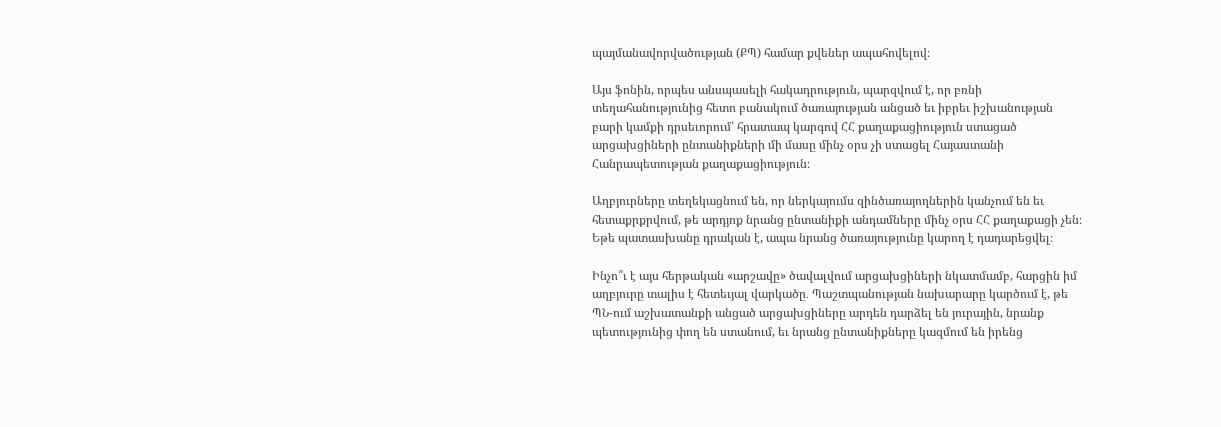պայմանավորվածության (ՔՊ) համար քվեներ ապահովելով։

Այս ֆոնին, որպես անսպասելի հակադրություն, պարզվում է, որ բռնի տեղահանությունից հետո բանակում ծառայության անցած եւ իբրեւ իշխանության բարի կամքի դրսեւորում՝ հրատապ կարգով ՀՀ քաղաքացիություն ստացած արցախցիների ընտանիքների մի մասը մինչ օրս չի ստացել Հայաստանի Հանրապետության քաղաքացիություն։

Աղբյուրները տեղեկացնում են, որ ներկայումս զինծառայողներին կանչում են եւ հետաքրքրվում, թե արդյոք նրանց ընտանիքի անդամները մինչ օրս ՀՀ քաղաքացի չեն։ Եթե պատասխանը դրական է, ապա նրանց ծառայությունը կարող է դադարեցվել։

Ինչո՞ւ է այս հերթական «արշավը» ծավալվում արցախցիների նկատմամբ, հարցին իմ աղբյուրը տալիս է հետեւյալ վարկածը․ Պաշտպանության նախարարը կարծում է, թե ՊՆ-ում աշխատանքի անցած արցախցիները արդեն դարձել են յուրային, նրանք պետությունից փող են ստանում, եւ նրանց ընտանիքները կազմում են իրենց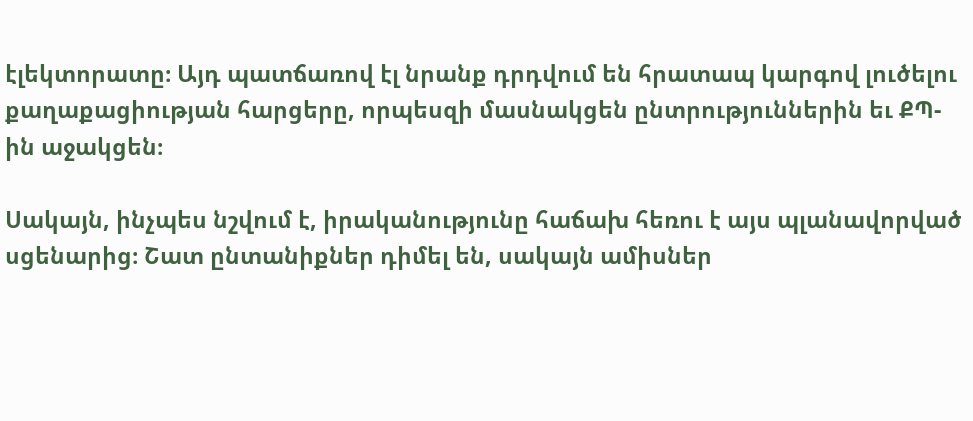էլեկտորատը։ Այդ պատճառով էլ նրանք դրդվում են հրատապ կարգով լուծելու քաղաքացիության հարցերը, որպեսզի մասնակցեն ընտրություններին եւ ՔՊ-ին աջակցեն։

Սակայն, ինչպես նշվում է, իրականությունը հաճախ հեռու է այս պլանավորված սցենարից։ Շատ ընտանիքներ դիմել են, սակայն ամիսներ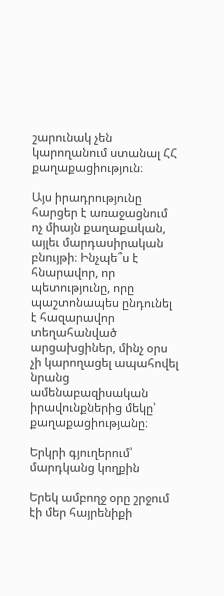շարունակ չեն կարողանում ստանալ ՀՀ քաղաքացիություն։

Այս իրադրությունը հարցեր է առաջացնում ոչ միայն քաղաքական, այլեւ մարդասիրական բնույթի։ Ինչպե՞ս է հնարավոր, որ պետությունը, որը պաշտոնապես ընդունել է հազարավոր տեղահանված արցախցիներ, մինչ օրս չի կարողացել ապահովել նրանց ամենաբազիսական իրավունքներից մեկը՝ քաղաքացիությանը։

Երկրի գյուղերում՝ մարդկանց կողքին

Երեկ ամբողջ օրը շրջում էի մեր հայրենիքի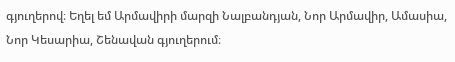գյուղերով։ Եղել եմ Արմավիրի մարզի Նալբանդյան, Նոր Արմավիր, Ամասիա, Նոր Կեսարիա, Շենավան գյուղերում։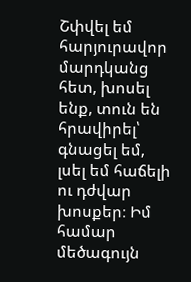Շփվել եմ հարյուրավոր մարդկանց հետ, խոսել ենք, տուն են հրավիրել՝ գնացել եմ, լսել եմ հաճելի ու դժվար խոսքեր։ Իմ համար մեծագույն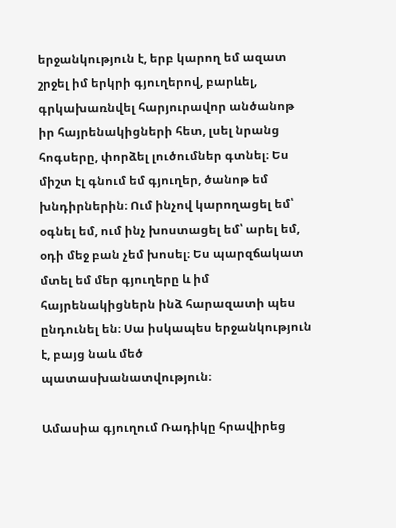երջանկություն է, երբ կարող եմ ազատ շրջել իմ երկրի գյուղերով, բարևել, գրկախառնվել հարյուրավոր անծանոթ իր հայրենակիցների հետ, լսել նրանց հոգսերը, փորձել լուծումներ գտնել։ Ես միշտ էլ գնում եմ գյուղեր, ծանոթ եմ խնդիրներին։ Ում ինչով կարողացել եմ՝ օգնել եմ, ում ինչ խոստացել եմ՝ արել եմ, օդի մեջ բան չեմ խոսել։ Ես պարզճակատ մտել եմ մեր գյուղերը և իմ հայրենակիցներն ինձ հարազատի պես ընդունել են։ Սա իսկապես երջանկություն է, բայց նաև մեծ պատասխանատվություն։

Ամասիա գյուղում Ռադիկը հրավիրեց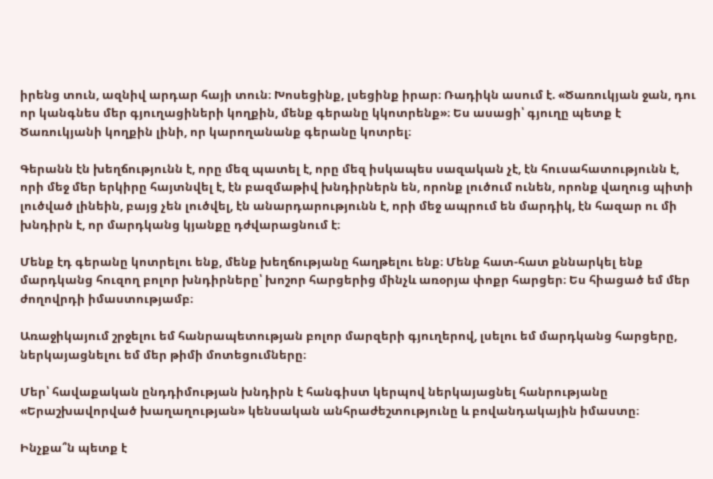իրենց տուն, ազնիվ արդար հայի տուն։ Խոսեցինք, լսեցինք իրար։ Ռադիկն ասում է. «Ծառուկյան ջան, դու որ կանգնես մեր գյուղացիների կողքին, մենք գերանը կկոտրենք»։ Ես ասացի՝ գյուղը պետք է Ծառուկյանի կողքին լինի, որ կարողանանք գերանը կոտրել։

Գերանն էն խեղճությունն է, որը մեզ պատել է, որը մեզ իսկապես սազական չէ, էն հուսահատությունն է, որի մեջ մեր երկիրը հայտնվել է, էն բազմաթիվ խնդիրներն են, որոնք լուծում ունեն, որոնք վաղուց պիտի լուծված լինեին, բայց չեն լուծվել, էն անարդարությունն է, որի մեջ ապրում են մարդիկ, էն հազար ու մի խնդիրն է, որ մարդկանց կյանքը դժվարացնում է։

Մենք էդ գերանը կոտրելու ենք, մենք խեղճությանը հաղթելու ենք։ Մենք հատ-հատ քննարկել ենք մարդկանց հուզող բոլոր խնդիրները՝ խոշոր հարցերից մինչև առօրյա փոքր հարցեր։ Ես հիացած եմ մեր ժողովրդի իմաստությամբ։

Առաջիկայում շրջելու եմ հանրապետության բոլոր մարզերի գյուղերով, լսելու եմ մարդկանց հարցերը, ներկայացնելու եմ մեր թիմի մոտեցումները։

Մեր՝ հավաքական ընդդիմության խնդիրն է հանգիստ կերպով ներկայացնել հանրությանը «Երաշխավորված խաղաղության» կենսական անհրաժեշտությունը և բովանդակային իմաստը։

Ինչքա՞ն պետք է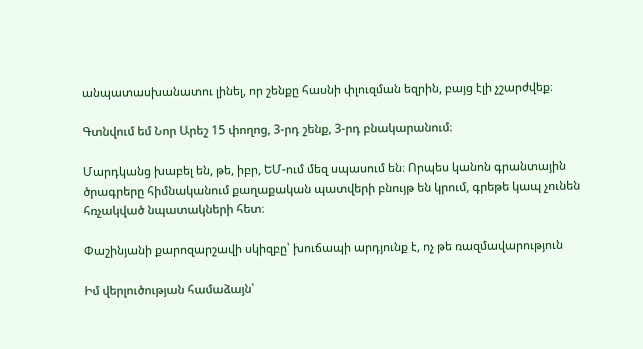անպատասխանատու լինել, որ շենքը հասնի փլուզման եզրին, բայց էլի չշարժվեք։

Գտնվում եմ Նոր Արեշ 15 փողոց, 3-րդ շենք, 3-րդ բնակարանում։

Մարդկանց խաբել են, թե, իբր, ԵՄ-ում մեզ սպասում են։ Որպես կանոն գրանտային ծրագրերը հիմնականում քաղաքական պատվերի բնույթ են կրում, գրեթե կապ չունեն հռչակված նպատակների հետ։

Փաշինյանի քարոզարշավի սկիզբը՝ խուճապի արդյունք է, ոչ թե ռազմավարություն

Իմ վերլուծության համաձայն՝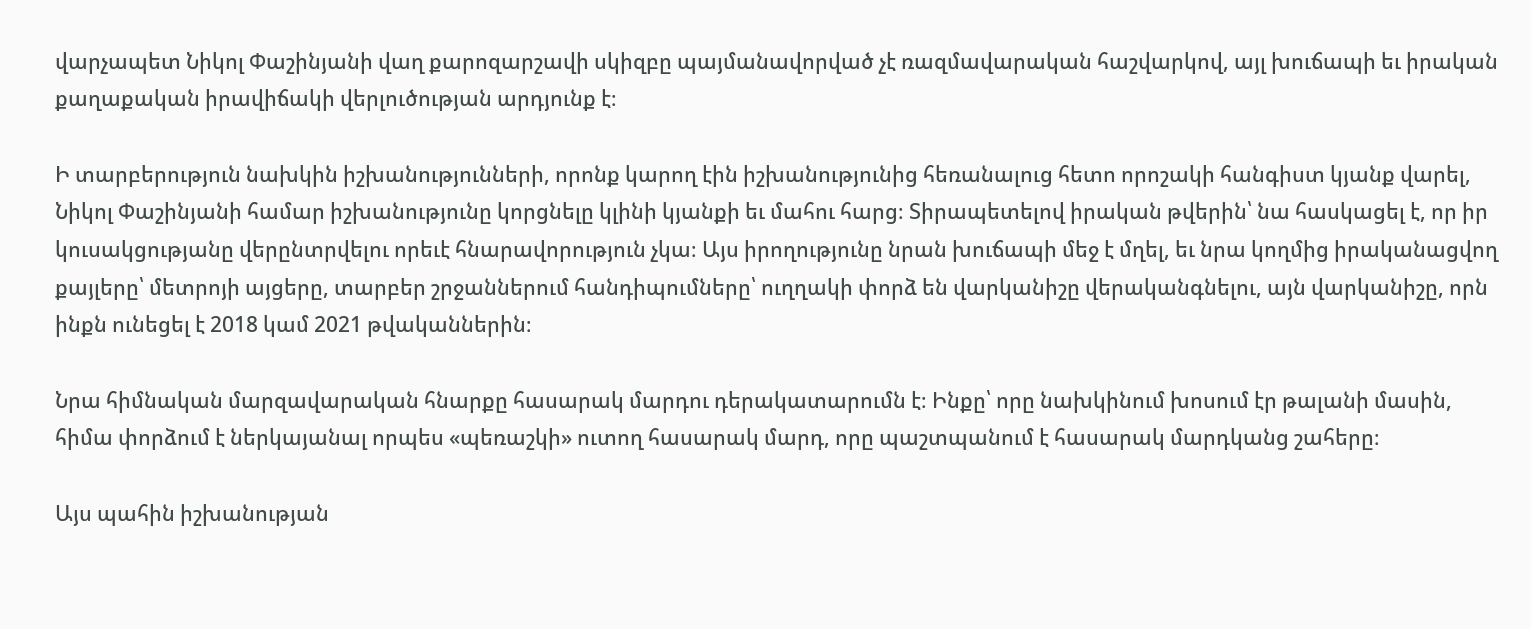վարչապետ Նիկոլ Փաշինյանի վաղ քարոզարշավի սկիզբը պայմանավորված չէ ռազմավարական հաշվարկով, այլ խուճապի եւ իրական քաղաքական իրավիճակի վերլուծության արդյունք է։

Ի տարբերություն նախկին իշխանությունների, որոնք կարող էին իշխանությունից հեռանալուց հետո որոշակի հանգիստ կյանք վարել, Նիկոլ Փաշինյանի համար իշխանությունը կորցնելը կլինի կյանքի եւ մահու հարց։ Տիրապետելով իրական թվերին՝ նա հասկացել է, որ իր կուսակցությանը վերընտրվելու որեւէ հնարավորություն չկա։ Այս իրողությունը նրան խուճապի մեջ է մղել, եւ նրա կողմից իրականացվող քայլերը՝ մետրոյի այցերը, տարբեր շրջաններում հանդիպումները՝ ուղղակի փորձ են վարկանիշը վերականգնելու, այն վարկանիշը, որն ինքն ունեցել է 2018 կամ 2021 թվականներին։

Նրա հիմնական մարզավարական հնարքը հասարակ մարդու դերակատարումն է։ Ինքը՝ որը նախկինում խոսում էր թալանի մասին, հիմա փորձում է ներկայանալ որպես «պեռաշկի» ուտող հասարակ մարդ, որը պաշտպանում է հասարակ մարդկանց շահերը։

Այս պահին իշխանության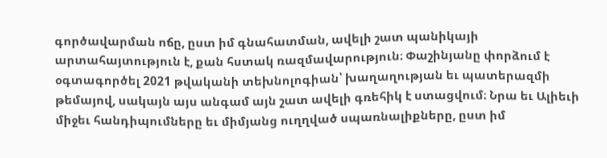գործավարման ոճը, ըստ իմ գնահատման, ավելի շատ պանիկայի արտահայտություն է, քան հստակ ռազմավարություն։ Փաշինյանը փորձում է օգտագործել 2021 թվականի տեխնոլոգիան՝ խաղաղության եւ պատերազմի թեմայով, սակայն այս անգամ այն շատ ավելի գռեհիկ է ստացվում։ Նրա եւ Ալիեւի միջեւ հանդիպումները եւ միմյանց ուղղված սպառնալիքները, ըստ իմ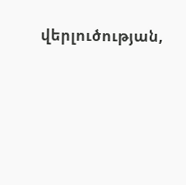վերլուծության,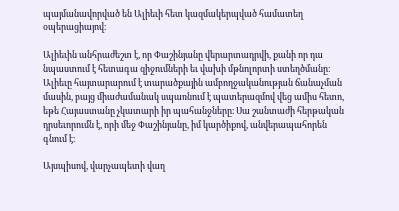պայմանավորված են Ալիեւի հետ կազմակերպված համատեղ օպերացիայով։

Ալիեւին անհրաժեշտ է, որ Փաշինյանը վերարտադրվի, քանի որ դա նպաստում է հետագա զիջումների եւ վախի մթնոլորտի ստեղծմանը։ Ալիեւը հայտարարում է տարածքային ամբողջականության ճանաչման մասին, բայց միաժամանակ սպառնում է պատերազմով վեց ամիս հետո, եթե Հայաստանը չկատարի իր պահանջները։ Սա շանտաժի հերթական դրսեւորումն է, որի մեջ Փաշինյանը, իմ կարծիքով, անվերապահորեն գնում է։

Այսպիսով, վարչապետի վաղ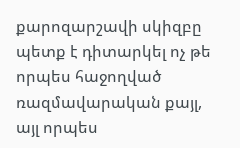քարոզարշավի սկիզբը պետք է դիտարկել ոչ թե որպես հաջողված ռազմավարական քայլ, այլ որպես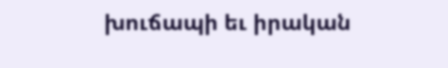խուճապի եւ իրական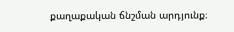քաղաքական ճնշման արդյունք։